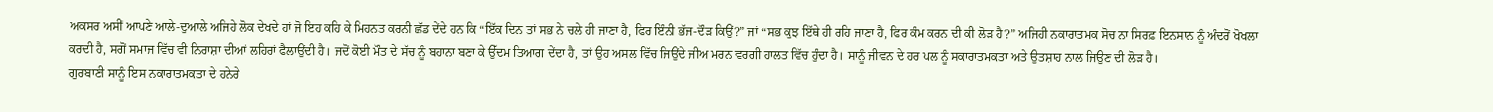ਅਕਸਰ ਅਸੀਂ ਆਪਣੇ ਆਲੇ-ਦੁਆਲੇ ਅਜਿਹੇ ਲੋਕ ਦੇਖਦੇ ਹਾਂ ਜੋ ਇਹ ਕਹਿ ਕੇ ਮਿਹਨਤ ਕਰਨੀ ਛੱਡ ਦੇਂਦੇ ਹਨ ਕਿ “ਇੱਕ ਦਿਨ ਤਾਂ ਸਭ ਨੇ ਚਲੇ ਹੀ ਜਾਣਾ ਹੈ, ਫਿਰ ਇੰਨੀ ਭੱਜ-ਦੌੜ ਕਿਉਂ?” ਜਾਂ “ਸਭ ਕੁਝ ਇੱਥੇ ਹੀ ਰਹਿ ਜਾਣਾ ਹੈ, ਫਿਰ ਕੰਮ ਕਰਨ ਦੀ ਕੀ ਲੋੜ ਹੈ?” ਅਜਿਹੀ ਨਕਾਰਾਤਮਕ ਸੋਚ ਨਾ ਸਿਰਫ਼ ਇਨਸਾਨ ਨੂੰ ਅੰਦਰੋਂ ਖੋਖਲਾ ਕਰਦੀ ਹੈ, ਸਗੋਂ ਸਮਾਜ ਵਿੱਚ ਵੀ ਨਿਰਾਸ਼ਾ ਦੀਆਂ ਲਹਿਰਾਂ ਫੈਲਾਉਂਦੀ ਹੈ। ਜਦੋਂ ਕੋਈ ਮੌਤ ਦੇ ਸੱਚ ਨੂੰ ਬਹਾਨਾ ਬਣਾ ਕੇ ਉੱਦਮ ਤਿਆਗ ਦੇਂਦਾ ਹੈ, ਤਾਂ ਉਹ ਅਸਲ ਵਿੱਚ ਜਿਉਂਦੇ ਜੀਅ ਮਰਨ ਵਰਗੀ ਹਾਲਤ ਵਿੱਚ ਹੁੰਦਾ ਹੈ। ਸਾਨੂੰ ਜੀਵਨ ਦੇ ਹਰ ਪਲ ਨੂੰ ਸਕਾਰਾਤਮਕਤਾ ਅਤੇ ਉਤਸ਼ਾਹ ਨਾਲ ਜਿਉਣ ਦੀ ਲੋੜ ਹੈ।
ਗੁਰਬਾਣੀ ਸਾਨੂੰ ਇਸ ਨਕਾਰਾਤਮਕਤਾ ਦੇ ਹਨੇਰੇ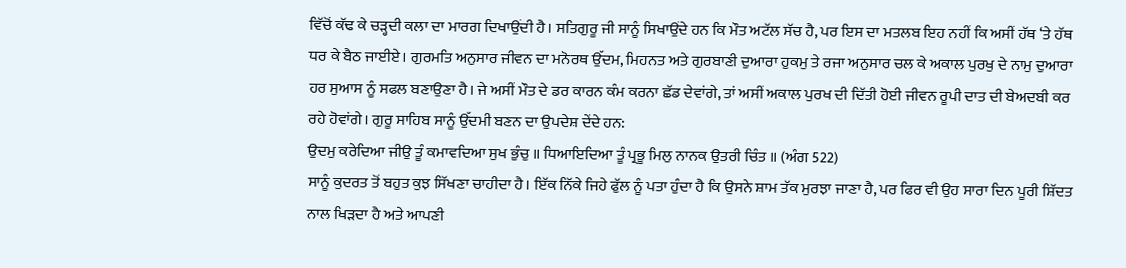ਵਿੱਚੋਂ ਕੱਢ ਕੇ ਚੜ੍ਹਦੀ ਕਲਾ ਦਾ ਮਾਰਗ ਦਿਖਾਉਂਦੀ ਹੈ। ਸਤਿਗੁਰੂ ਜੀ ਸਾਨੂੰ ਸਿਖਾਉਂਦੇ ਹਨ ਕਿ ਮੌਤ ਅਟੱਲ ਸੱਚ ਹੈ, ਪਰ ਇਸ ਦਾ ਮਤਲਬ ਇਹ ਨਹੀਂ ਕਿ ਅਸੀਂ ਹੱਥ ‘ਤੇ ਹੱਥ ਧਰ ਕੇ ਬੈਠ ਜਾਈਏ। ਗੁਰਮਤਿ ਅਨੁਸਾਰ ਜੀਵਨ ਦਾ ਮਨੋਰਥ ਉੱਦਮ, ਮਿਹਨਤ ਅਤੇ ਗੁਰਬਾਣੀ ਦੁਆਰਾ ਹੁਕਮੁ ਤੇ ਰਜਾ ਅਨੁਸਾਰ ਚਲ ਕੇ ਅਕਾਲ ਪੁਰਖੁ ਦੇ ਨਾਮੁ ਦੁਆਰਾ ਹਰ ਸੁਆਸ ਨੂੰ ਸਫਲ ਬਣਾਉਣਾ ਹੈ। ਜੇ ਅਸੀਂ ਮੌਤ ਦੇ ਡਰ ਕਾਰਨ ਕੰਮ ਕਰਨਾ ਛੱਡ ਦੇਵਾਂਗੇ, ਤਾਂ ਅਸੀਂ ਅਕਾਲ ਪੁਰਖ ਦੀ ਦਿੱਤੀ ਹੋਈ ਜੀਵਨ ਰੂਪੀ ਦਾਤ ਦੀ ਬੇਅਦਬੀ ਕਰ ਰਹੇ ਹੋਵਾਂਗੇ। ਗੁਰੂ ਸਾਹਿਬ ਸਾਨੂੰ ਉੱਦਮੀ ਬਣਨ ਦਾ ਉਪਦੇਸ਼ ਦੇਂਦੇ ਹਨ:
ਉਦਮੁ ਕਰੇਦਿਆ ਜੀਉ ਤੂੰ ਕਮਾਵਦਿਆ ਸੁਖ ਭੁੰਚੁ ॥ ਧਿਆਇਦਿਆ ਤੂੰ ਪ੍ਰਭੂ ਮਿਲੁ ਨਾਨਕ ਉਤਰੀ ਚਿੰਤ ॥ (ਅੰਗ 522)
ਸਾਨੂੰ ਕੁਦਰਤ ਤੋਂ ਬਹੁਤ ਕੁਝ ਸਿੱਖਣਾ ਚਾਹੀਦਾ ਹੈ। ਇੱਕ ਨਿੱਕੇ ਜਿਹੇ ਫੁੱਲ ਨੂੰ ਪਤਾ ਹੁੰਦਾ ਹੈ ਕਿ ਉਸਨੇ ਸ਼ਾਮ ਤੱਕ ਮੁਰਝਾ ਜਾਣਾ ਹੈ, ਪਰ ਫਿਰ ਵੀ ਉਹ ਸਾਰਾ ਦਿਨ ਪੂਰੀ ਸ਼ਿੱਦਤ ਨਾਲ ਖਿੜਦਾ ਹੈ ਅਤੇ ਆਪਣੀ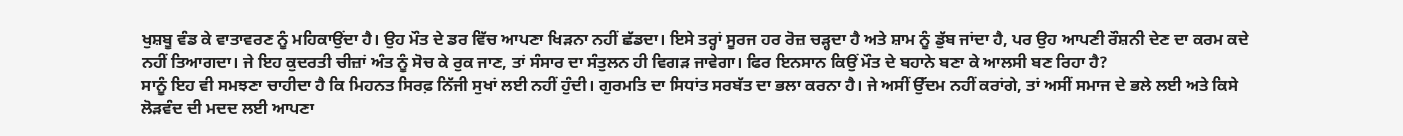ਖੁਸ਼ਬੂ ਵੰਡ ਕੇ ਵਾਤਾਵਰਣ ਨੂੰ ਮਹਿਕਾਉਂਦਾ ਹੈ। ਉਹ ਮੌਤ ਦੇ ਡਰ ਵਿੱਚ ਆਪਣਾ ਖਿੜਨਾ ਨਹੀਂ ਛੱਡਦਾ। ਇਸੇ ਤਰ੍ਹਾਂ ਸੂਰਜ ਹਰ ਰੋਜ਼ ਚੜ੍ਹਦਾ ਹੈ ਅਤੇ ਸ਼ਾਮ ਨੂੰ ਡੁੱਬ ਜਾਂਦਾ ਹੈ, ਪਰ ਉਹ ਆਪਣੀ ਰੌਸ਼ਨੀ ਦੇਣ ਦਾ ਕਰਮ ਕਦੇ ਨਹੀਂ ਤਿਆਗਦਾ। ਜੇ ਇਹ ਕੁਦਰਤੀ ਚੀਜ਼ਾਂ ਅੰਤ ਨੂੰ ਸੋਚ ਕੇ ਰੁਕ ਜਾਣ, ਤਾਂ ਸੰਸਾਰ ਦਾ ਸੰਤੁਲਨ ਹੀ ਵਿਗੜ ਜਾਵੇਗਾ। ਫਿਰ ਇਨਸਾਨ ਕਿਉਂ ਮੌਤ ਦੇ ਬਹਾਨੇ ਬਣਾ ਕੇ ਆਲਸੀ ਬਣ ਰਿਹਾ ਹੈ?
ਸਾਨੂੰ ਇਹ ਵੀ ਸਮਝਣਾ ਚਾਹੀਦਾ ਹੈ ਕਿ ਮਿਹਨਤ ਸਿਰਫ਼ ਨਿੱਜੀ ਸੁਖਾਂ ਲਈ ਨਹੀਂ ਹੁੰਦੀ। ਗੁਰਮਤਿ ਦਾ ਸਿਧਾਂਤ ਸਰਬੱਤ ਦਾ ਭਲਾ ਕਰਨਾ ਹੈ। ਜੇ ਅਸੀਂ ਉੱਦਮ ਨਹੀਂ ਕਰਾਂਗੇ, ਤਾਂ ਅਸੀਂ ਸਮਾਜ ਦੇ ਭਲੇ ਲਈ ਅਤੇ ਕਿਸੇ ਲੋੜਵੰਦ ਦੀ ਮਦਦ ਲਈ ਆਪਣਾ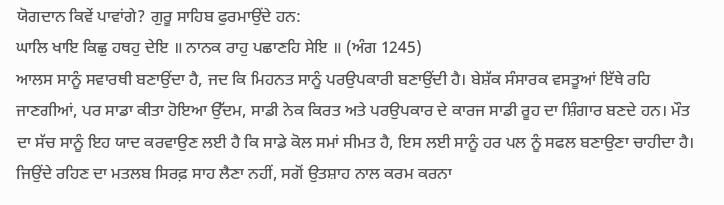ਯੋਗਦਾਨ ਕਿਵੇਂ ਪਾਵਾਂਗੇ? ਗੁਰੂ ਸਾਹਿਬ ਫੁਰਮਾਉਂਦੇ ਹਨ:
ਘਾਲਿ ਖਾਇ ਕਿਛੁ ਹਥਹੁ ਦੇਇ ॥ ਨਾਨਕ ਰਾਹੁ ਪਛਾਣਹਿ ਸੇਇ ॥ (ਅੰਗ 1245)
ਆਲਸ ਸਾਨੂੰ ਸਵਾਰਥੀ ਬਣਾਉਂਦਾ ਹੈ, ਜਦ ਕਿ ਮਿਹਨਤ ਸਾਨੂੰ ਪਰਉਪਕਾਰੀ ਬਣਾਉਂਦੀ ਹੈ। ਬੇਸ਼ੱਕ ਸੰਸਾਰਕ ਵਸਤੂਆਂ ਇੱਥੇ ਰਹਿ ਜਾਣਗੀਆਂ, ਪਰ ਸਾਡਾ ਕੀਤਾ ਹੋਇਆ ਉੱਦਮ, ਸਾਡੀ ਨੇਕ ਕਿਰਤ ਅਤੇ ਪਰਉਪਕਾਰ ਦੇ ਕਾਰਜ ਸਾਡੀ ਰੂਹ ਦਾ ਸ਼ਿੰਗਾਰ ਬਣਦੇ ਹਨ। ਮੌਤ ਦਾ ਸੱਚ ਸਾਨੂੰ ਇਹ ਯਾਦ ਕਰਵਾਉਣ ਲਈ ਹੈ ਕਿ ਸਾਡੇ ਕੋਲ ਸਮਾਂ ਸੀਮਤ ਹੈ, ਇਸ ਲਈ ਸਾਨੂੰ ਹਰ ਪਲ ਨੂੰ ਸਫਲ ਬਣਾਉਣਾ ਚਾਹੀਦਾ ਹੈ। ਜਿਉਂਦੇ ਰਹਿਣ ਦਾ ਮਤਲਬ ਸਿਰਫ਼ ਸਾਹ ਲੈਣਾ ਨਹੀਂ, ਸਗੋਂ ਉਤਸ਼ਾਹ ਨਾਲ ਕਰਮ ਕਰਨਾ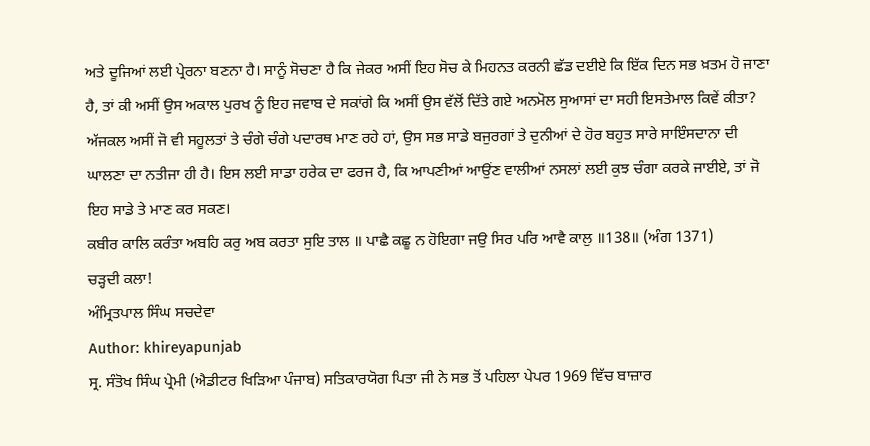ਅਤੇ ਦੂਜਿਆਂ ਲਈ ਪ੍ਰੇਰਨਾ ਬਣਨਾ ਹੈ। ਸਾਨੂੰ ਸੋਚਣਾ ਹੈ ਕਿ ਜੇਕਰ ਅਸੀਂ ਇਹ ਸੋਚ ਕੇ ਮਿਹਨਤ ਕਰਨੀ ਛੱਡ ਦਈਏ ਕਿ ਇੱਕ ਦਿਨ ਸਭ ਖ਼ਤਮ ਹੋ ਜਾਣਾ ਹੈ, ਤਾਂ ਕੀ ਅਸੀਂ ਉਸ ਅਕਾਲ ਪੁਰਖ ਨੂੰ ਇਹ ਜਵਾਬ ਦੇ ਸਕਾਂਗੇ ਕਿ ਅਸੀਂ ਉਸ ਵੱਲੋਂ ਦਿੱਤੇ ਗਏ ਅਨਮੋਲ ਸੁਆਸਾਂ ਦਾ ਸਹੀ ਇਸਤੇਮਾਲ ਕਿਵੇਂ ਕੀਤਾ?
ਅੱਜਕਲ ਅਸੀਂ ਜੋ ਵੀ ਸਹੂਲਤਾਂ ਤੇ ਚੰਗੇ ਚੰਗੇ ਪਦਾਰਥ ਮਾਣ ਰਹੇ ਹਾਂ, ਉਸ ਸਭ ਸਾਡੇ ਬਜੁਰਗਾਂ ਤੇ ਦੁਨੀਆਂ ਦੇ ਹੋਰ ਬਹੁਤ ਸਾਰੇ ਸਾਇੰਸਦਾਨਾ ਦੀ ਘਾਲਣਾ ਦਾ ਨਤੀਜਾ ਹੀ ਹੈ। ਇਸ ਲਈ ਸਾਡਾ ਹਰੇਕ ਦਾ ਫਰਜ ਹੈ, ਕਿ ਆਪਣੀਆਂ ਆਉਂਣ ਵਾਲੀਆਂ ਨਸਲਾਂ ਲਈ ਕੁਝ ਚੰਗਾ ਕਰਕੇ ਜਾਈਏ, ਤਾਂ ਜੋ ਇਹ ਸਾਡੇ ਤੇ ਮਾਣ ਕਰ ਸਕਣ।
ਕਬੀਰ ਕਾਲਿ ਕਰੰਤਾ ਅਬਹਿ ਕਰੁ ਅਬ ਕਰਤਾ ਸੁਇ ਤਾਲ ॥ ਪਾਛੈ ਕਛੂ ਨ ਹੋਇਗਾ ਜਉ ਸਿਰ ਪਰਿ ਆਵੈ ਕਾਲੁ ॥138॥ (ਅੰਗ 1371)
ਚੜ੍ਹਦੀ ਕਲਾ!
ਅੰਮ੍ਰਿਤਪਾਲ ਸਿੰਘ ਸਚਦੇਵਾ
Author: khireyapunjab
ਸ੍ਰ. ਸੰਤੋਖ ਸਿੰਘ ਪ੍ਰੇਮੀ (ਐਡੀਟਰ ਖਿੜਿਆ ਪੰਜਾਬ) ਸਤਿਕਾਰਯੋਗ ਪਿਤਾ ਜੀ ਨੇ ਸਭ ਤੋਂ ਪਹਿਲਾ ਪੇਪਰ 1969 ਵਿੱਚ ਬਾਜ਼ਾਰ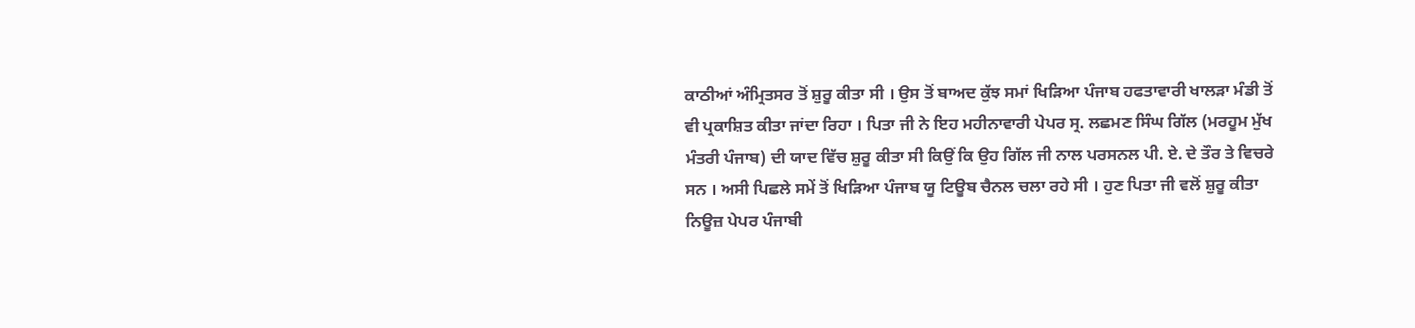ਕਾਠੀਆਂ ਅੰਮ੍ਰਿਤਸਰ ਤੋਂ ਸ਼ੁਰੂ ਕੀਤਾ ਸੀ । ਉਸ ਤੋਂ ਬਾਅਦ ਕੁੱਝ ਸਮਾਂ ਖਿੜਿਆ ਪੰਜਾਬ ਹਫਤਾਵਾਰੀ ਖਾਲੜਾ ਮੰਡੀ ਤੋਂ ਵੀ ਪ੍ਰਕਾਸ਼ਿਤ ਕੀਤਾ ਜਾਂਦਾ ਰਿਹਾ । ਪਿਤਾ ਜੀ ਨੇ ਇਹ ਮਹੀਨਾਵਾਰੀ ਪੇਪਰ ਸ੍ਰ. ਲਛਮਣ ਸਿੰਘ ਗਿੱਲ (ਮਰਹੂਮ ਮੁੱਖ ਮੰਤਰੀ ਪੰਜਾਬ) ਦੀ ਯਾਦ ਵਿੱਚ ਸ਼ੁਰੂ ਕੀਤਾ ਸੀ ਕਿਉਂ ਕਿ ਉਹ ਗਿੱਲ ਜੀ ਨਾਲ ਪਰਸਨਲ ਪੀ. ਏ. ਦੇ ਤੌਰ ਤੇ ਵਿਚਰੇ ਸਨ । ਅਸੀ ਪਿਛਲੇ ਸਮੇਂ ਤੋਂ ਖਿੜਿਆ ਪੰਜਾਬ ਯੂ ਟਿਊਬ ਚੈਨਲ ਚਲਾ ਰਹੇ ਸੀ । ਹੁਣ ਪਿਤਾ ਜੀ ਵਲੋਂ ਸ਼ੁਰੂ ਕੀਤਾ ਨਿਊਜ਼ ਪੇਪਰ ਪੰਜਾਬੀ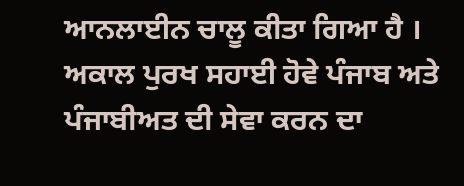ਆਨਲਾਈਨ ਚਾਲੂ ਕੀਤਾ ਗਿਆ ਹੈ । ਅਕਾਲ ਪੁਰਖ ਸਹਾਈ ਹੋਵੇ ਪੰਜਾਬ ਅਤੇ ਪੰਜਾਬੀਅਤ ਦੀ ਸੇਵਾ ਕਰਨ ਦਾ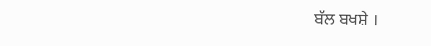ਬੱਲ ਬਖਸ਼ੇ ।